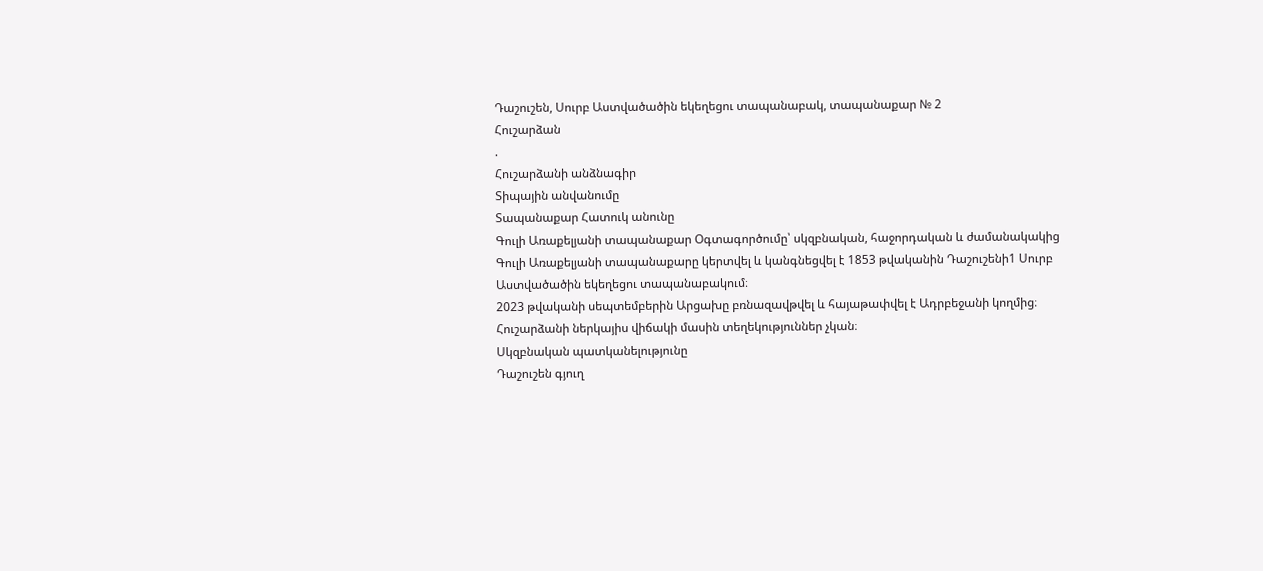Դաշուշեն, Սուրբ Աստվածածին եկեղեցու տապանաբակ, տապանաքար № 2
Հուշարձան
.
Հուշարձանի անձնագիր
Տիպային անվանումը
Տապանաքար Հատուկ անունը
Գուլի Առաքելյանի տապանաքար Օգտագործումը՝ սկզբնական, հաջորդական և ժամանակակից
Գուլի Առաքելյանի տապանաքարը կերտվել և կանգնեցվել է 1853 թվականին Դաշուշենի1 Սուրբ Աստվածածին եկեղեցու տապանաբակում։
2023 թվականի սեպտեմբերին Արցախը բռնազավթվել և հայաթափվել է Ադրբեջանի կողմից։ Հուշարձանի ներկայիս վիճակի մասին տեղեկություններ չկան։
Սկզբնական պատկանելությունը
Դաշուշեն գյուղ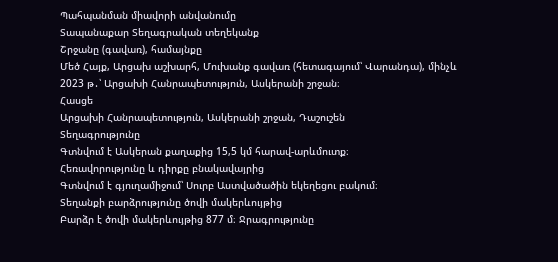Պահպանման միավորի անվանումը
Տապանաքար Տեղագրական տեղեկանք
Շրջանը (գավառ), համայնքը
Մեծ Հայք, Արցախ աշխարհ, Մուխանք գավառ (հետագայում՝ Վարանդա), մինչև 2023 թ․՝ Արցախի Հանրապետություն, Ասկերանի շրջան։
Հասցե
Արցախի Հանրապետություն, Ասկերանի շրջան, Դաշուշեն
Տեղագրությունը
Գտնվում է Ասկերան քաղաքից 15,5 կմ հարավ-արևմուտք։
Հեռավորությունը և դիրքը բնակավայրից
Գտնվում է գյուղամիջում՝ Սուրբ Աստվածածին եկեղեցու բակում։
Տեղանքի բարձրությունը ծովի մակերևույթից
Բարձր է ծովի մակերևույթից 877 մ։ Ջրագրությունը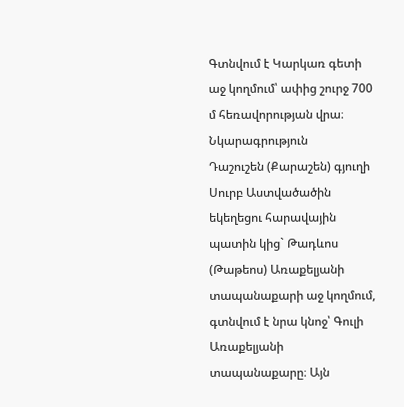Գտնվում է Կարկառ գետի աջ կողմում՝ ափից շուրջ 700 մ հեռավորության վրա։ Նկարագրություն
Դաշուշեն (Քարաշեն) գյուղի Սուրբ Աստվածածին եկեղեցու հարավային պատին կից` Թադևոս (Թաթեոս) Առաքելյանի տապանաքարի աջ կողմում, գտնվում է նրա կնոջ՝ Գուլի Առաքելյանի տապանաքարը։ Այն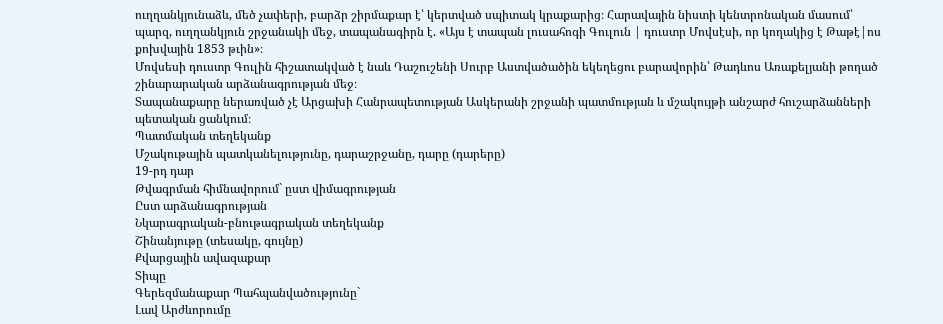ուղղանկյունաձև, մեծ չափերի, բարձր շիրմաքար է՝ կերտված սպիտակ կրաքարից։ Հարավային նիստի կենտրոնական մասում՝ պարզ, ուղղանկյուն շրջանակի մեջ, տապանագիրն է. «Այս է տապան լուսահոգի Գուլուն | դուստր Մովսէսի, որ կողակից է Թաթէ|ոս քոխվային 1853 թւին»։
Մովսեսի դուստր Գուլին հիշատակված է նաև Դաշուշենի Սուրբ Աստվածածին եկեղեցու բարավորին՝ Թադևոս Առաքելյանի թողած շինարարական արձանագրության մեջ։
Տապանաքարը ներառված չէ Արցախի Հանրապետության Ասկերանի շրջանի պատմության և մշակույթի անշարժ հուշարձանների պետական ցանկում։
Պատմական տեղեկանք
Մշակութային պատկանելությունը, դարաշրջանը, դարը (դարերը)
19-րդ դար
Թվագրման հիմնավորում` ըստ վիմագրության
Ըստ արձանագրության
Նկարագրական-բնութագրական տեղեկանք
Շինանյութը (տեսակը, գույնը)
Քվարցային ավազաքար
Տիպը
Գերեզմանաքար Պահպանվածությունը`
Լավ Արժևորումը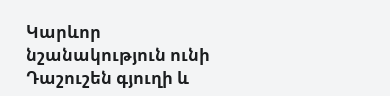Կարևոր նշանակություն ունի Դաշուշեն գյուղի և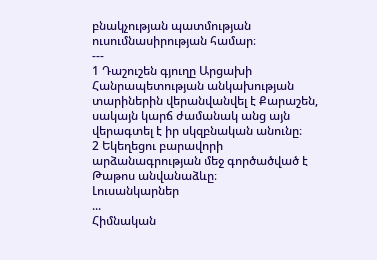բնակչության պատմության ուսումնասիրության համար։
---
1 Դաշուշեն գյուղը Արցախի Հանրապետության անկախության տարիներին վերանվանվել է Քարաշեն, սակայն կարճ ժամանակ անց այն վերագտել է իր սկզբնական անունը։
2 Եկեղեցու բարավորի արձանագրության մեջ գործածված է Թաթոս անվանաձևը։
Լուսանկարներ
...
Հիմնական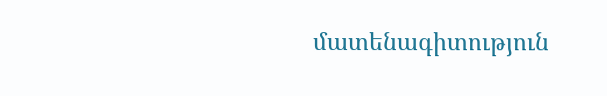մատենագիտություն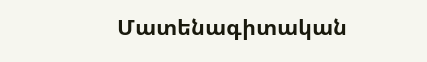Մատենագիտական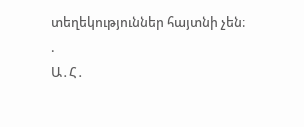տեղեկություններ հայտնի չեն։
.
Ա․Հ․